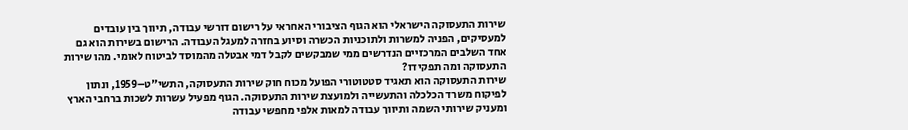שירות התעסוקה הישראלי הוא הגוף הציבורי האחראי על רישום דורשי עבודה, תיווך בין עובדים למעסיקים, הפניה למשרות ולתוכניות הכשרה וסיוע בחזרה למעגל העבודה. הרישום בשירות הוא גם אחד השלבים המרכזיים הנדרשים ממי שמבקשים לקבל דמי אבטלה מהמוסד לביטוח לאומי. מהו שירות התעסוקה ומה תפקידו?
שירות התעסוקה הוא תאגיד סטטוטורי הפועל מכוח חוק שירות התעסוקה, התשי"ט–1959, ונתון לפיקוח משרד הכלכלה והתעשייה ולמועצת שירות התעסוקה. הגוף מפעיל עשרות לשכות ברחבי הארץ ומעניק שירותי השמה ותיווך עבודה למאות אלפי מחפשי עבודה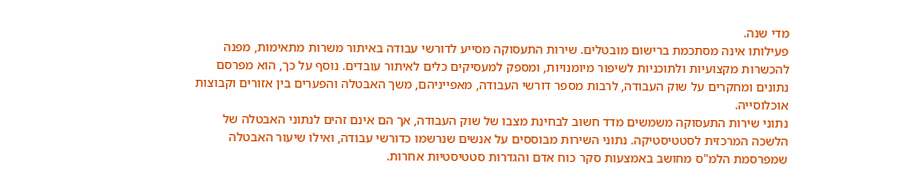מדי שנה.
פעילותו אינה מסתכמת ברישום מובטלים. שירות התעסוקה מסייע לדורשי עבודה באיתור משרות מתאימות, מפנה להכשרות מקצועיות ולתוכניות לשיפור מיומנויות, ומספק למעסיקים כלים לאיתור עובדים. נוסף על כך, הוא מפרסם נתונים ומחקרים על שוק העבודה, לרבות מספר דורשי העבודה, מאפייניהם, משך האבטלה והפערים בין אזורים וקבוצות אוכלוסייה.
נתוני שירות התעסוקה משמשים מדד חשוב לבחינת מצבו של שוק העבודה, אך הם אינם זהים לנתוני האבטלה של הלשכה המרכזית לסטטיסטיקה. נתוני השירות מבוססים על אנשים שנרשמו כדורשי עבודה, ואילו שיעור האבטלה שמפרסמת הלמ"ס מחושב באמצעות סקר כוח אדם והגדרות סטטיסטיות אחרות.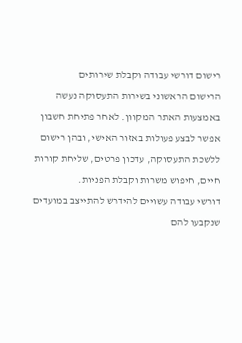רישום דורשי עבודה וקבלת שירותים
הרישום הראשוני בשירות התעסוקה נעשה באמצעות האתר המקוון. לאחר פתיחת חשבון אפשר לבצע פעולות באזור האישי, ובהן רישום ללשכת התעסוקה, עדכון פרטים, שליחת קורות חיים, חיפוש משרות וקבלת הפניות.
דורשי עבודה עשויים להידרש להתייצב במועדים שנקבעו להם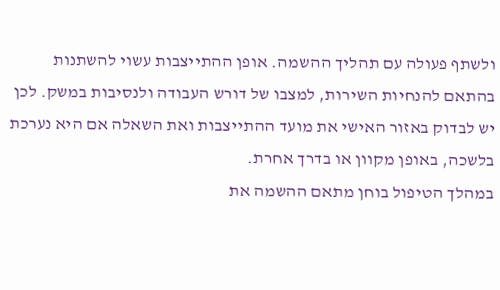ולשתף פעולה עם תהליך ההשמה. אופן ההתייצבות עשוי להשתנות בהתאם להנחיות השירות, למצבו של דורש העבודה ולנסיבות במשק. לכן יש לבדוק באזור האישי את מועד ההתייצבות ואת השאלה אם היא נערכת בלשכה, באופן מקוון או בדרך אחרת.
במהלך הטיפול בוחן מתאם ההשמה את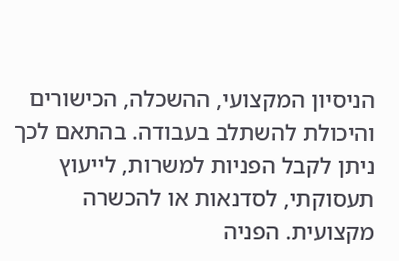הניסיון המקצועי, ההשכלה, הכישורים והיכולת להשתלב בעבודה. בהתאם לכך ניתן לקבל הפניות למשרות, לייעוץ תעסוקתי, לסדנאות או להכשרה מקצועית. הפניה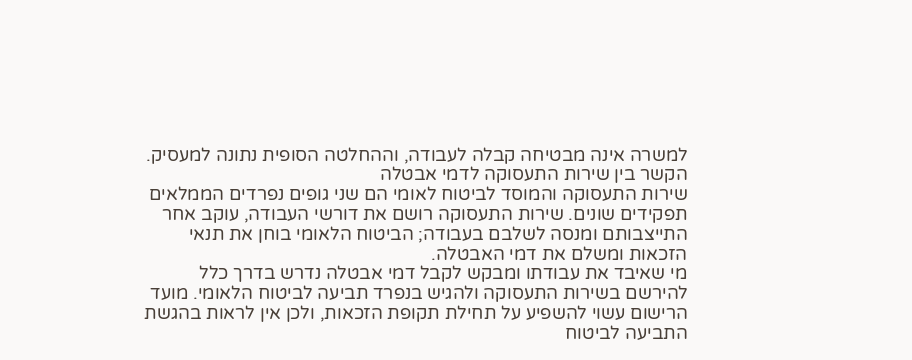למשרה אינה מבטיחה קבלה לעבודה, וההחלטה הסופית נתונה למעסיק.
הקשר בין שירות התעסוקה לדמי אבטלה
שירות התעסוקה והמוסד לביטוח לאומי הם שני גופים נפרדים הממלאים תפקידים שונים. שירות התעסוקה רושם את דורשי העבודה, עוקב אחר התייצבותם ומנסה לשלבם בעבודה; הביטוח הלאומי בוחן את תנאי הזכאות ומשלם את דמי האבטלה.
מי שאיבד את עבודתו ומבקש לקבל דמי אבטלה נדרש בדרך כלל להירשם בשירות התעסוקה ולהגיש בנפרד תביעה לביטוח הלאומי. מועד הרישום עשוי להשפיע על תחילת תקופת הזכאות, ולכן אין לראות בהגשת התביעה לביטוח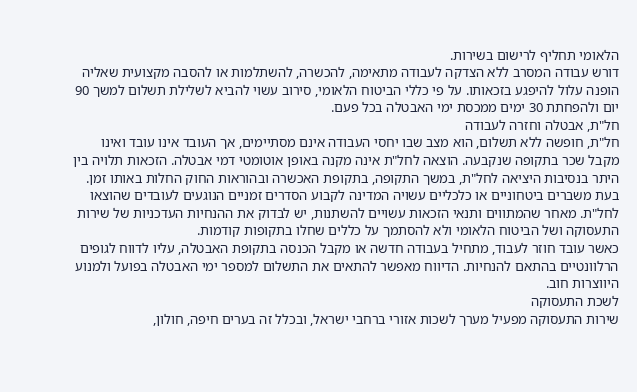הלאומי תחליף לרישום בשירות.
דורש עבודה המסרב ללא הצדקה לעבודה מתאימה, להכשרה, להשתלמות או להסבה מקצועית שאליה הופנה עלול להיפגע בזכאותו. על פי כללי הביטוח הלאומי, סירוב עשוי להביא לשלילת תשלום למשך 90 יום ולהפחתת 30 ימים ממכסת ימי האבטלה בכל פעם.
חל"ת, אבטלה וחזרה לעבודה
חל"ת, חופשה ללא תשלום, הוא מצב שבו יחסי העבודה אינם מסתיימים, אך העובד אינו עובד ואינו מקבל שכר בתקופה שנקבעה. הוצאה לחל"ת אינה מקנה באופן אוטומטי דמי אבטלה. הזכאות תלויה בין היתר בנסיבות היציאה לחל"ת, במשך התקופה, בתקופת האכשרה ובהוראות החוק החלות באותו זמן.
בעת משברים ביטחוניים או כלכליים עשויה המדינה לקבוע הסדרים זמניים הנוגעים לעובדים שהוצאו לחל"ת. מאחר שהמתווים ותנאי הזכאות עשויים להשתנות, יש לבדוק את ההנחיות העדכניות של שירות התעסוקה ושל הביטוח הלאומי ולא להסתמך על כללים שחלו בתקופות קודמות.
כאשר עובד חוזר לעבוד, מתחיל בעבודה חדשה או מקבל הכנסה בתקופת האבטלה, עליו לדווח לגופים הרלוונטיים בהתאם להנחיות. הדיווח מאפשר להתאים את התשלום למספר ימי האבטלה בפועל ולמנוע היווצרות חוב.
לשכת התעסוקה
שירות התעסוקה מפעיל מערך לשכות אזורי ברחבי ישראל, ובכלל זה בערים חיפה, חולון,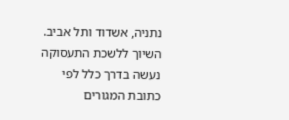נתניה, אשדוד ותל אביב. השיוך ללשכת התעסוקה נעשה בדרך כלל לפי כתובת המגורים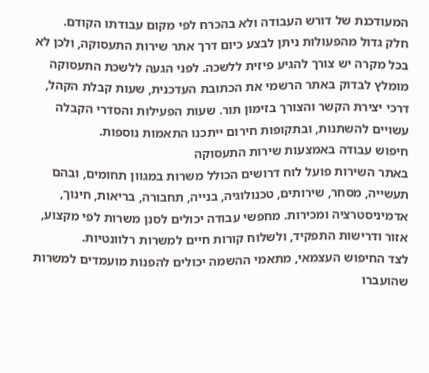המעודכנת של דורש העבודה ולא בהכרח לפי מקום עבודתו הקודם.
חלק גדול מהפעולות ניתן לבצע כיום דרך אתר שירות התעסוקה, ולכן לא בכל מקרה יש צורך להגיע פיזית ללשכה. לפני הגעה ללשכת התעסוקה מומלץ לבדוק באתר הרשמי את הכתובת העדכנית, שעות קבלת הקהל, דרכי יצירת הקשר והצורך בזימון תור. שעות הפעילות והסדרי הקבלה עשויים להשתנות, ובתקופות חירום ייתכנו התאמות נוספות.
חיפוש עבודה באמצעות שירות התעסוקה
באתר השירות פועל לוח דרושים הכולל משרות במגוון תחומים, ובהם תעשייה, מסחר, שירותים, טכנולוגיה, בנייה, תחבורה, בריאות, חינוך, אדמיניסטרציה ומכירות. מחפשי עבודה יכולים לסנן משרות לפי מקצוע, אזור ודרישות התפקיד, ולשלוח קורות חיים למשרות רלוונטיות.
לצד החיפוש העצמאי, מתאמי ההשמה יכולים להפנות מועמדים למשרות שהועברו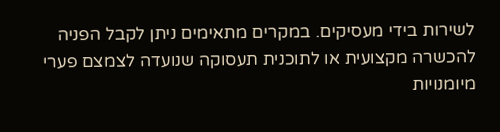לשירות בידי מעסיקים. במקרים מתאימים ניתן לקבל הפניה להכשרה מקצועית או לתוכנית תעסוקה שנועדה לצמצם פערי מיומנויות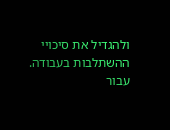ולהגדיל את סיכויי ההשתלבות בעבודה.
עבור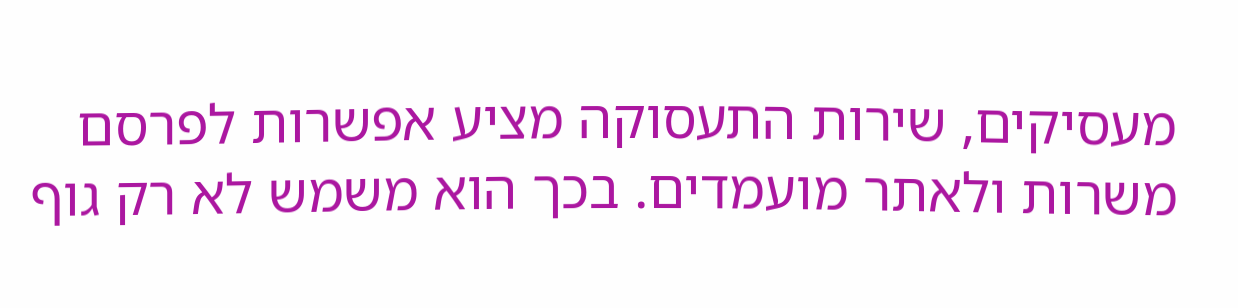מעסיקים, שירות התעסוקה מציע אפשרות לפרסם משרות ולאתר מועמדים. בכך הוא משמש לא רק גוף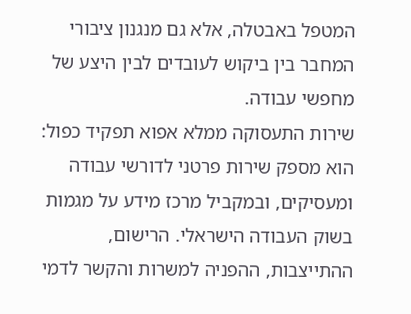המטפל באבטלה, אלא גם מנגנון ציבורי המחבר בין ביקוש לעובדים לבין היצע של מחפשי עבודה.
שירות התעסוקה ממלא אפוא תפקיד כפול: הוא מספק שירות פרטני לדורשי עבודה ומעסיקים, ובמקביל מרכז מידע על מגמות בשוק העבודה הישראלי. הרישום, ההתייצבות, ההפניה למשרות והקשר לדמי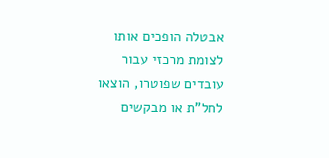אבטלה הופכים אותו לצומת מרכזי עבור עובדים שפוטרו, הוצאו לחל"ת או מבקשים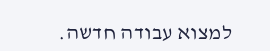למצוא עבודה חדשה.